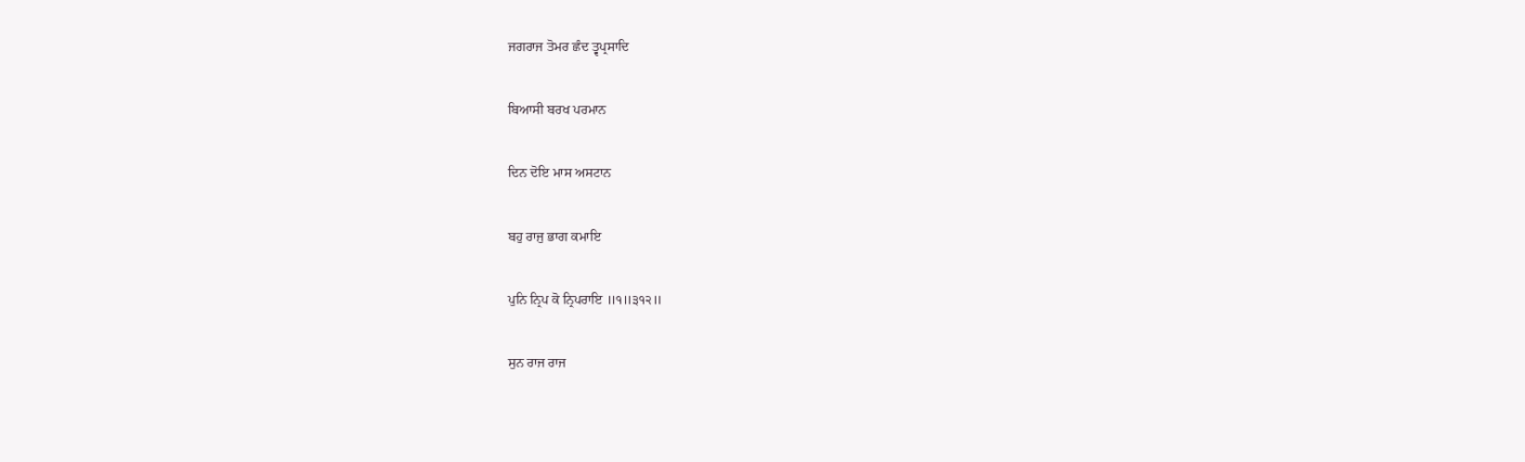ਜਗਰਾਜ ਤੋਮਰ ਛੰਦ ਤ੍ਵਪ੍ਰਸਾਦਿ

ਬਿਆਸੀ ਬਰਖ ਪਰਮਾਨ

ਦਿਨ ਦੋਇ ਮਾਸ ਅਸਟਾਨ

ਬਹੁ ਰਾਜੁ ਭਾਗ ਕਮਾਇ

ਪੁਨਿ ਨ੍ਰਿਪ ਕੋ ਨ੍ਰਿਪਰਾਇ ॥੧॥੩੧੨॥

ਸੁਨ ਰਾਜ ਰਾਜ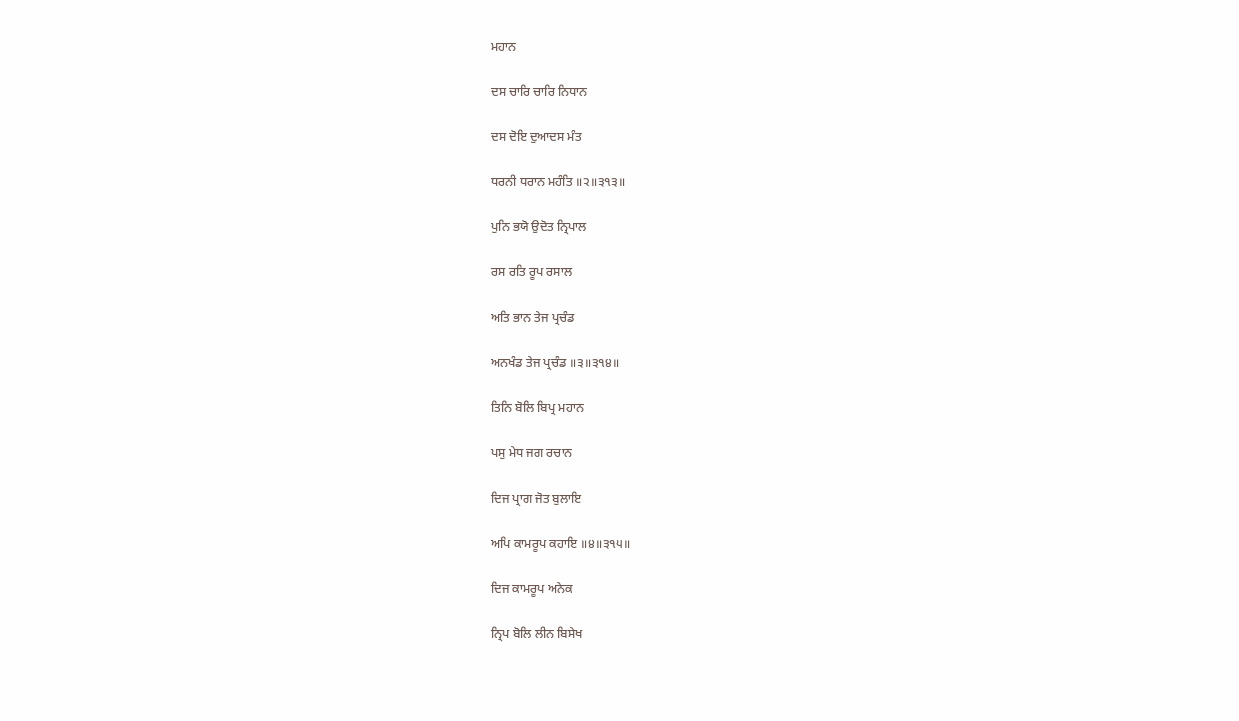ਮਹਾਨ

ਦਸ ਚਾਰਿ ਚਾਰਿ ਨਿਧਾਨ

ਦਸ ਦੋਇ ਦੁਆਦਸ ਮੰਤ

ਧਰਨੀ ਧਰਾਨ ਮਹੰਤਿ ॥੨॥੩੧੩॥

ਪੁਨਿ ਭਯੋ ਉਦੋਤ ਨ੍ਰਿਪਾਲ

ਰਸ ਰਤਿ ਰੂਪ ਰਸਾਲ

ਅਤਿ ਭਾਨ ਤੇਜ ਪ੍ਰਚੰਡ

ਅਨਖੰਡ ਤੇਜ ਪ੍ਰਚੰਡ ॥੩॥੩੧੪॥

ਤਿਨਿ ਬੋਲਿ ਬਿਪ੍ਰ ਮਹਾਨ

ਪਸੁ ਮੇਧ ਜਗ ਰਚਾਨ

ਦਿਜ ਪ੍ਰਾਗ ਜੋਤ ਬੁਲਾਇ

ਅਪਿ ਕਾਮਰੂਪ ਕਹਾਇ ॥੪॥੩੧੫॥

ਦਿਜ ਕਾਮਰੂਪ ਅਨੇਕ

ਨ੍ਰਿਪ ਬੋਲਿ ਲੀਨ ਬਿਸੇਖ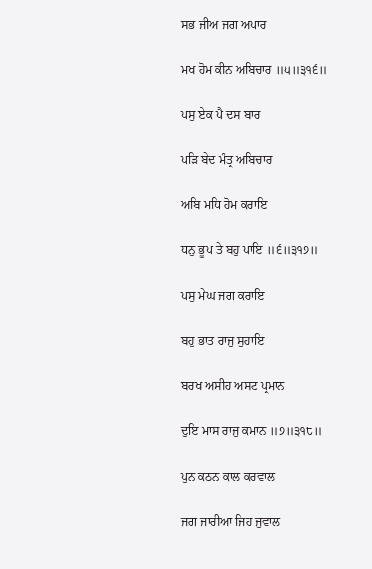ਸਭ ਜੀਅ ਜਗ ਅਪਾਰ

ਮਖ ਹੋਮ ਕੀਨ ਅਬਿਚਾਰ ॥੫॥੩੧੬॥

ਪਸੁ ਏਕ ਪੈ ਦਸ ਬਾਰ

ਪੜਿ ਬੇਦ ਮੰਤ੍ਰ ਅਬਿਚਾਰ

ਅਬਿ ਮਧਿ ਹੋਮ ਕਰਾਇ

ਧਨੁ ਭੂਪ ਤੇ ਬਹੁ ਪਾਇ ॥੬॥੩੧੭॥

ਪਸੁ ਮੇਘ ਜਗ ਕਰਾਇ

ਬਹੁ ਭਾਤ ਰਾਜੁ ਸੁਹਾਇ

ਬਰਖ ਅਸੀਹ ਅਸਟ ਪ੍ਰਮਾਨ

ਦੁਇ ਮਾਸ ਰਾਜੁ ਕਮਾਨ ॥੭॥੩੧੮॥

ਪੁਨ ਕਠਨ ਕਾਲ ਕਰਵਾਲ

ਜਗ ਜਾਰੀਆ ਜਿਹ ਜੁਵਾਲ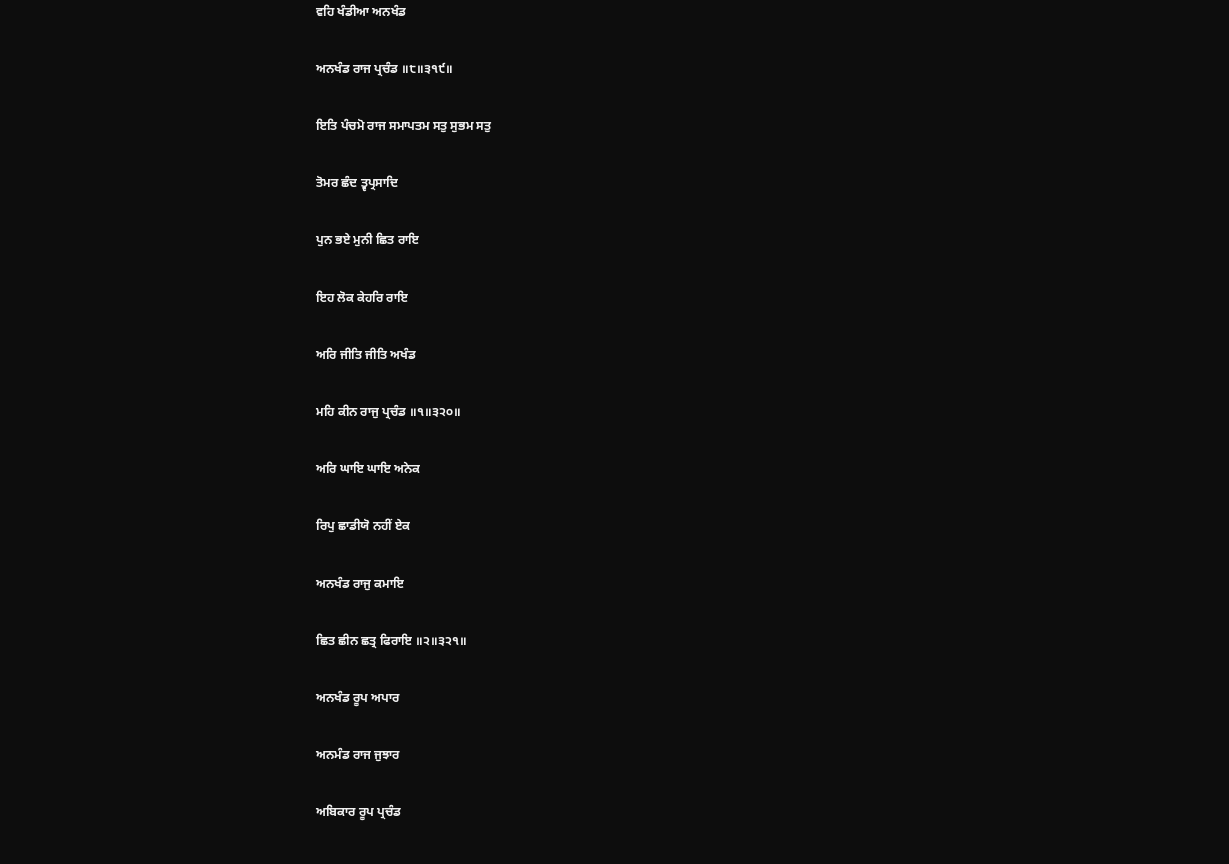ਵਹਿ ਖੰਡੀਆ ਅਨਖੰਡ

ਅਨਖੰਡ ਰਾਜ ਪ੍ਰਚੰਡ ॥੮॥੩੧੯॥

ਇਤਿ ਪੰਚਮੋ ਰਾਜ ਸਮਾਪਤਮ ਸਤੁ ਸੁਭਮ ਸਤੁ

ਤੋਮਰ ਛੰਦ ਤ੍ਵਪ੍ਰਸਾਦਿ

ਪੁਨ ਭਏ ਮੁਨੀ ਛਿਤ ਰਾਇ

ਇਹ ਲੋਕ ਕੇਹਰਿ ਰਾਇ

ਅਰਿ ਜੀਤਿ ਜੀਤਿ ਅਖੰਡ

ਮਹਿ ਕੀਨ ਰਾਜੁ ਪ੍ਰਚੰਡ ॥੧॥੩੨੦॥

ਅਰਿ ਘਾਇ ਘਾਇ ਅਨੇਕ

ਰਿਪੁ ਛਾਡੀਯੋ ਨਹੀਂ ਏਕ

ਅਨਖੰਡ ਰਾਜੁ ਕਮਾਇ

ਛਿਤ ਛੀਨ ਛਤ੍ਰ ਫਿਰਾਇ ॥੨॥੩੨੧॥

ਅਨਖੰਡ ਰੂਪ ਅਪਾਰ

ਅਨਮੰਡ ਰਾਜ ਜੁਝਾਰ

ਅਬਿਕਾਰ ਰੂਪ ਪ੍ਰਚੰਡ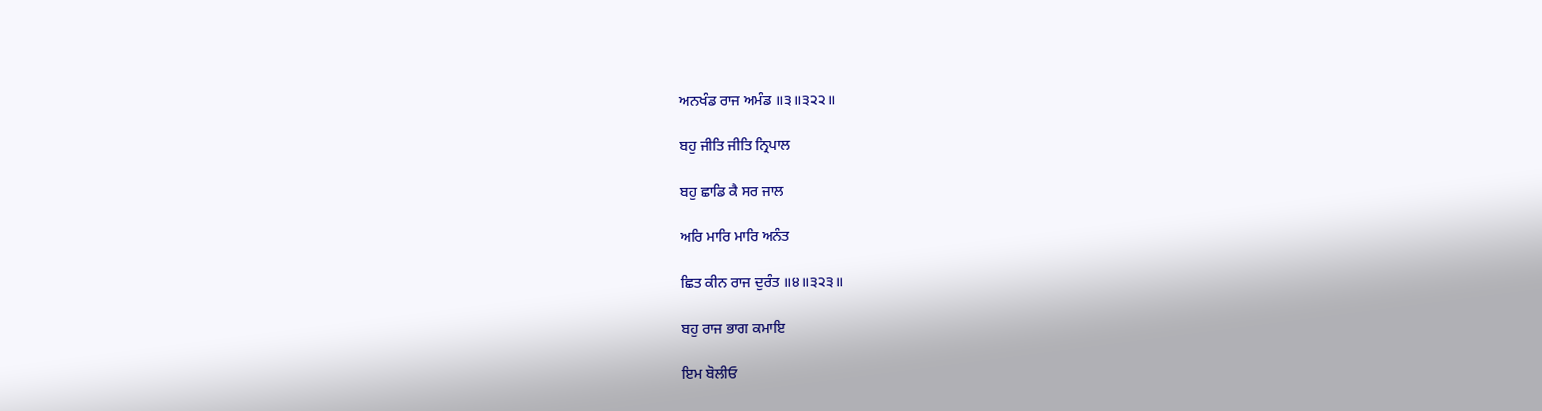ਅਨਖੰਡ ਰਾਜ ਅਮੰਡ ॥੩॥੩੨੨॥

ਬਹੁ ਜੀਤਿ ਜੀਤਿ ਨ੍ਰਿਪਾਲ

ਬਹੁ ਛਾਡਿ ਕੈ ਸਰ ਜਾਲ

ਅਰਿ ਮਾਰਿ ਮਾਰਿ ਅਨੰਤ

ਛਿਤ ਕੀਨ ਰਾਜ ਦੁਰੰਤ ॥੪॥੩੨੩॥

ਬਹੁ ਰਾਜ ਭਾਗ ਕਮਾਇ

ਇਮ ਬੋਲੀਓ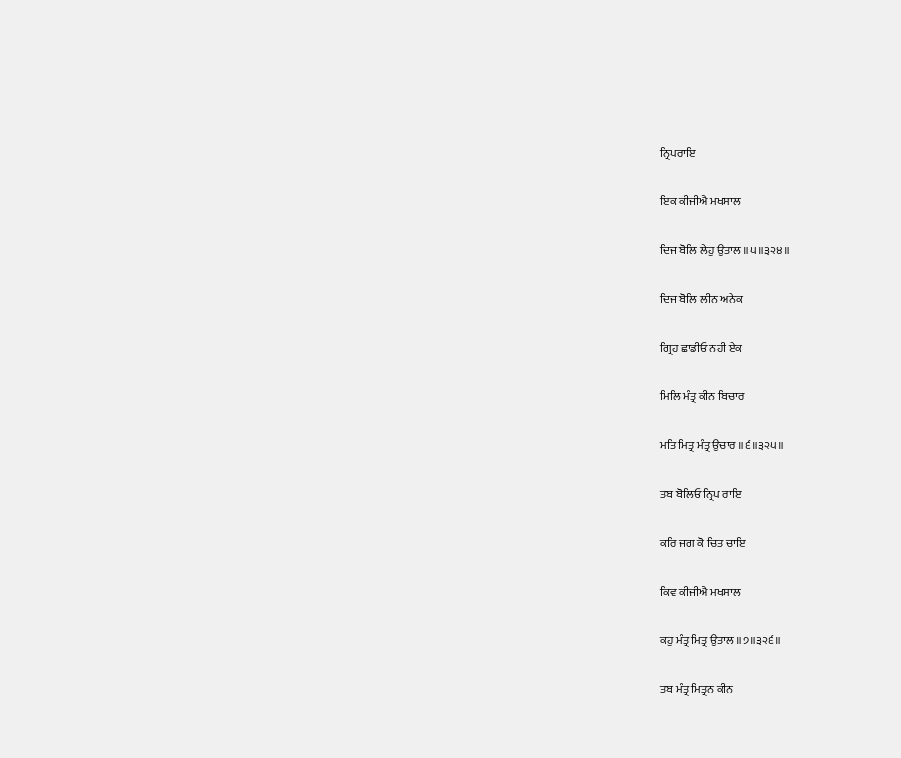ਨ੍ਰਿਪਰਾਇ

ਇਕ ਕੀਜੀਐ ਮਖਸਾਲ

ਦਿਜ ਬੋਲਿ ਲੇਹੁ ਉਤਾਲ ॥੫॥੩੨੪॥

ਦਿਜ ਬੋਲਿ ਲੀਨ ਅਨੇਕ

ਗ੍ਰਿਹ ਛਾਡੀਓ ਨਹੀ ਏਕ

ਮਿਲਿ ਮੰਤ੍ਰ ਕੀਨ ਬਿਚਾਰ

ਮਤਿ ਮਿਤ੍ਰ ਮੰਤ੍ਰ ਉਚਾਰ ॥੬॥੩੨੫॥

ਤਬ ਬੋਲਿਓ ਨ੍ਰਿਪ ਰਾਇ

ਕਰਿ ਜਗ ਕੋ ਚਿਤ ਚਾਇ

ਕਿਵ ਕੀਜੀਐ ਮਖਸਾਲ

ਕਹੁ ਮੰਤ੍ਰ ਮਿਤ੍ਰ ਉਤਾਲ ॥੭॥੩੨੬॥

ਤਬ ਮੰਤ੍ਰ ਮਿਤ੍ਰਨ ਕੀਨ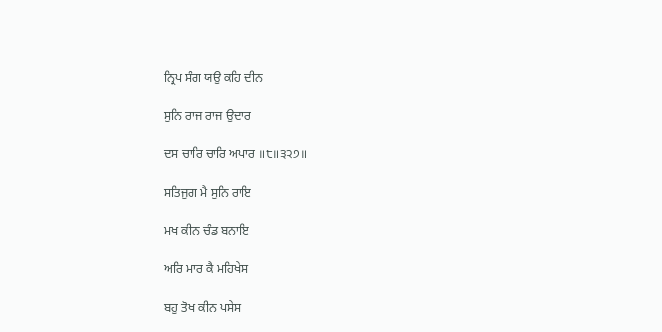ਨ੍ਰਿਪ ਸੰਗ ਯਉ ਕਹਿ ਦੀਨ

ਸੁਨਿ ਰਾਜ ਰਾਜ ਉਦਾਰ

ਦਸ ਚਾਰਿ ਚਾਰਿ ਅਪਾਰ ॥੮॥੩੨੭॥

ਸਤਿਜੁਗ ਮੈ ਸੁਨਿ ਰਾਇ

ਮਖ ਕੀਨ ਚੰਡ ਬਨਾਇ

ਅਰਿ ਮਾਰ ਕੈ ਮਹਿਖੇਸ

ਬਹੁ ਤੋਖ ਕੀਨ ਪਸੇਸ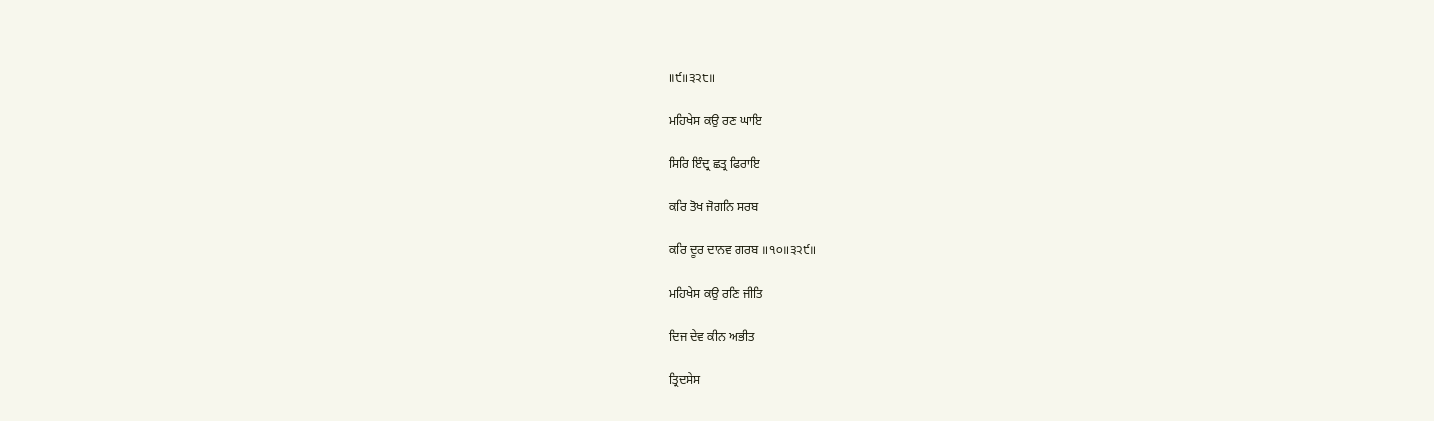॥੯॥੩੨੮॥

ਮਹਿਖੇਸ ਕਉ ਰਣ ਘਾਇ

ਸਿਰਿ ਇੰਦ੍ਰ ਛਤ੍ਰ ਫਿਰਾਇ

ਕਰਿ ਤੋਖ ਜੋਗਨਿ ਸਰਬ

ਕਰਿ ਦੂਰ ਦਾਨਵ ਗਰਬ ॥੧੦॥੩੨੯॥

ਮਹਿਖੇਸ ਕਉ ਰਣਿ ਜੀਤਿ

ਦਿਜ ਦੇਵ ਕੀਨ ਅਭੀਤ

ਤ੍ਰਿਦਸੇਸ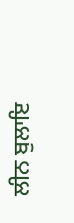ਲੀਨ ਬੁਲਾਇ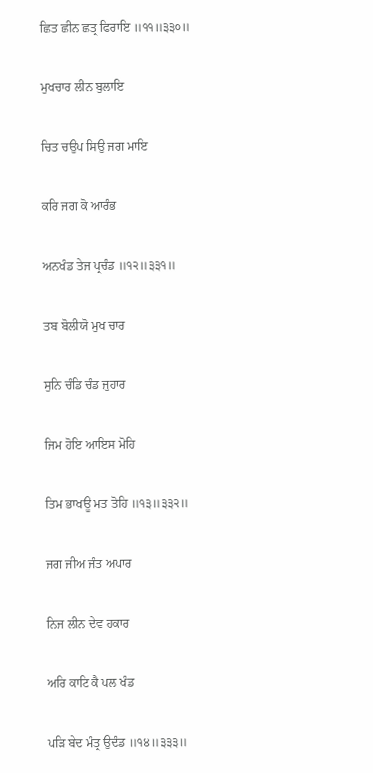ਛਿਤ ਛੀਨ ਛਤ੍ਰ ਫਿਰਾਇ ॥੧੧॥੩੩੦॥

ਮੁਖਚਾਰ ਲੀਨ ਬੁਲਾਇ

ਚਿਤ ਚਉਪ ਸਿਉ ਜਗ ਮਾਇ

ਕਰਿ ਜਗ ਕੋ ਆਰੰਭ

ਅਨਖੰਡ ਤੇਜ ਪ੍ਰਚੰਡ ॥੧੨॥੩੩੧॥

ਤਬ ਬੋਲੀਯੋ ਮੁਖ ਚਾਰ

ਸੁਨਿ ਚੰਡਿ ਚੰਡ ਜੁਹਾਰ

ਜਿਮ ਹੋਇ ਆਇਸ ਮੋਹਿ

ਤਿਮ ਭਾਖਊ ਮਤ ਤੋਹਿ ॥੧੩॥੩੩੨॥

ਜਗ ਜੀਅ ਜੰਤ ਅਪਾਰ

ਨਿਜ ਲੀਨ ਦੇਵ ਹਕਾਰ

ਅਰਿ ਕਾਟਿ ਕੈ ਪਲ ਖੰਡ

ਪੜਿ ਬੇਦ ਮੰਤ੍ਰ ਉਦੰਡ ॥੧੪॥੩੩੩॥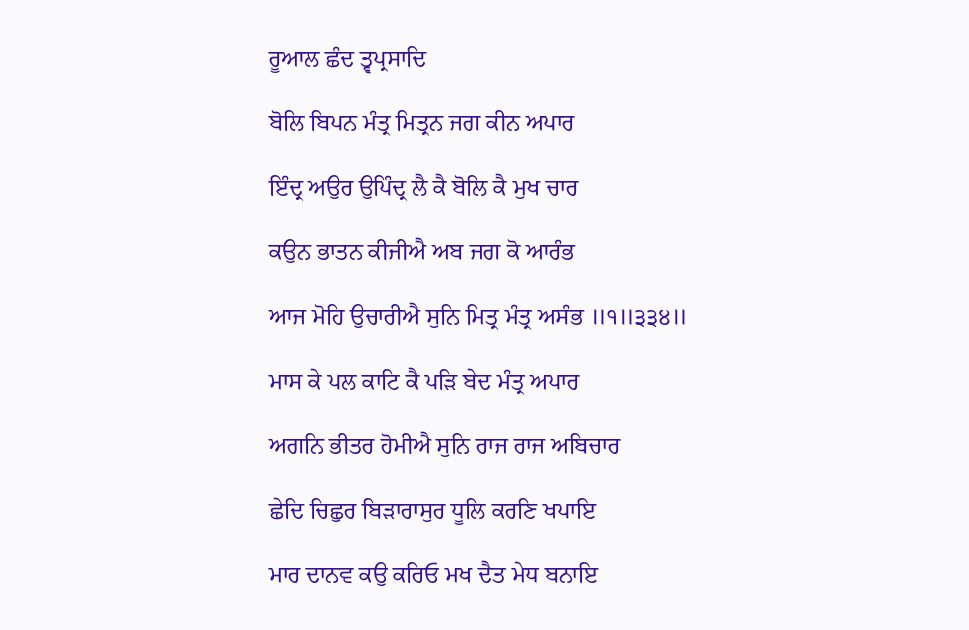ਰੂਆਲ ਛੰਦ ਤ੍ਵਪ੍ਰਸਾਦਿ

ਬੋਲਿ ਬਿਪਨ ਮੰਤ੍ਰ ਮਿਤ੍ਰਨ ਜਗ ਕੀਨ ਅਪਾਰ

ਇੰਦ੍ਰ ਅਉਰ ਉਪਿੰਦ੍ਰ ਲੈ ਕੈ ਬੋਲਿ ਕੈ ਮੁਖ ਚਾਰ

ਕਉਨ ਭਾਤਨ ਕੀਜੀਐ ਅਬ ਜਗ ਕੋ ਆਰੰਭ

ਆਜ ਮੋਹਿ ਉਚਾਰੀਐ ਸੁਨਿ ਮਿਤ੍ਰ ਮੰਤ੍ਰ ਅਸੰਭ ॥੧॥੩੩੪॥

ਮਾਸ ਕੇ ਪਲ ਕਾਟਿ ਕੈ ਪੜਿ ਬੇਦ ਮੰਤ੍ਰ ਅਪਾਰ

ਅਗਨਿ ਭੀਤਰ ਹੋਮੀਐ ਸੁਨਿ ਰਾਜ ਰਾਜ ਅਬਿਚਾਰ

ਛੇਦਿ ਚਿਛੁਰ ਬਿੜਾਰਾਸੁਰ ਧੂਲਿ ਕਰਣਿ ਖਪਾਇ

ਮਾਰ ਦਾਨਵ ਕਉ ਕਰਿਓ ਮਖ ਦੈਤ ਮੇਧ ਬਨਾਇ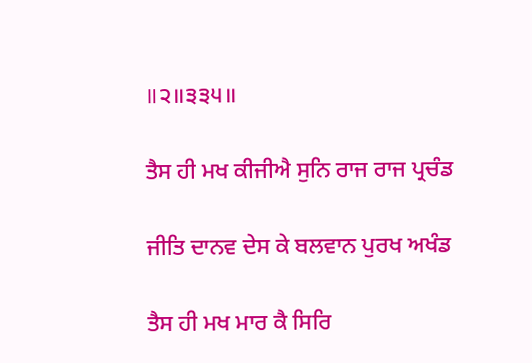॥੨॥੩੩੫॥

ਤੈਸ ਹੀ ਮਖ ਕੀਜੀਐ ਸੁਨਿ ਰਾਜ ਰਾਜ ਪ੍ਰਚੰਡ

ਜੀਤਿ ਦਾਨਵ ਦੇਸ ਕੇ ਬਲਵਾਨ ਪੁਰਖ ਅਖੰਡ

ਤੈਸ ਹੀ ਮਖ ਮਾਰ ਕੈ ਸਿਰਿ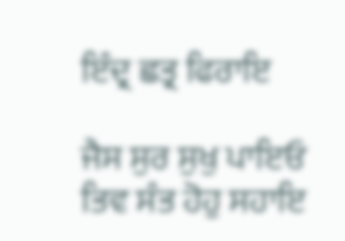ਇੰਦ੍ਰ ਛਤ੍ਰ ਫਿਰਾਇ

ਜੈਸ ਸੁਰ ਸੁਖੁ ਪਾਇਓ ਤਿਵ ਸੰਤ ਹੋਹੁ ਸਹਾਇ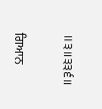॥੩॥੩੩੬॥

ਗਿਆਨ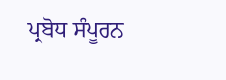ਪ੍ਰਬੋਧ ਸੰਪੂਰਨ